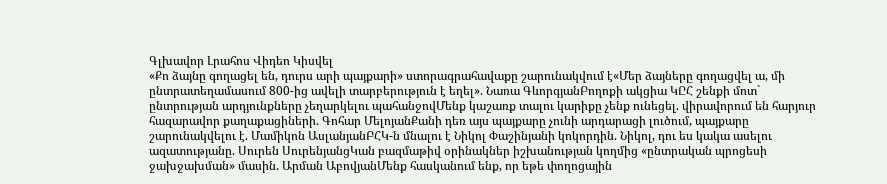Գլխավոր Լրահոս Վիդեո Կիսվել
«Քո ձայնը գողացել են, դուրս արի պայքարի» ստորագրահավաքը շարունակվում է«Մեր ձայները գողացվել ա, մի ընտրատեղամասում 800-ից ավելի տարբերություն է եղել». Նառա ԳևորգյանԲողոքի ակցիա ԿԸՀ շենքի մոտ` ընտրության արդյունքները չեղարկելու պահանջովՄենք կաշառք տալու կարիքը չենք ունեցել. վիրավորում են հարյուր հազարավոր քաղաքացիների. Գոհար ՄելոյանՔանի դեռ այս պայքարը չունի արդարացի լուծում, պայքարը շարունակվելու է. Մամիկոն ԱսլանյանԲՀԿ-ն մնալու է Նիկոլ Փաշինյանի կոկորդին. Նիկոլ, դու ես կակա ասելու ազատությանը. Սուրեն ՍուրենյանցԿան բազմաթիվ օրինակներ իշխանության կողմից «ընտրական պրոցեսի ջախջախման» մասին. Արման ԱբովյանՄենք հասկանում ենք, որ եթե փողոցային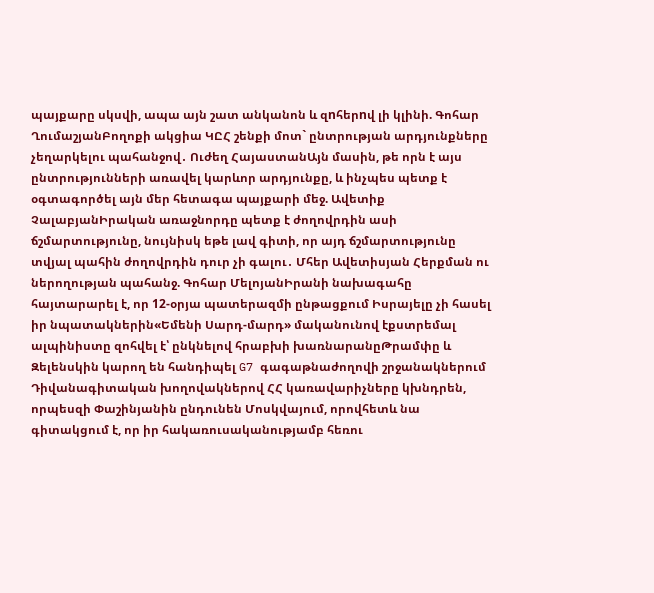պայքարը սկսվի, ապա այն շատ անկանոն և զnհերnվ լի կլինի. Գոհար ՂումաշյանԲողոքի ակցիա ԿԸՀ շենքի մոտ` ընտրության արդյունքները չեղարկելու պահանջով․ Ուժեղ ՀայաստանԱյն մասին, թե որն է այս ընտրությունների առավել կարևոր արդյունքը, և ինչպես պետք է օգտագործել այն մեր հետագա պայքարի մեջ. Ավետիք ՉալաբյանԻրական առաջնորդը պետք է ժողովրդին ասի ճշմարտությունը, նույնիսկ եթե լավ գիտի, որ այդ ճշմարտությունը տվյալ պահին ժողովրդին դուր չի գալու․ Մհեր Ավետիսյան Հերքման ու ներողության պահանջ. Գոհար ՄելոյանԻրանի նախագահը հայտարարել է, որ 12-օրյա պատերազմի ընթացքում Իսրայելը չի հասել իր նպատակներին«Եմենի Սարդ-մարդ» մականունով էքստրեմալ ալպինիստը զոհվել է՝ ընկնելով հրաբխի խառնարանըԹրամփը և Զելենսկին կարող են հանդիպել G7 գագաթնաժողովի շրջանակներում Դիվանագիտական խողովակներով ՀՀ կառավարիչները կխնդրեն, որպեսզի Փաշինյանին ընդունեն Մոսկվայում, որովհետև նա գիտակցում է, որ իր հակառուսականությամբ հեռու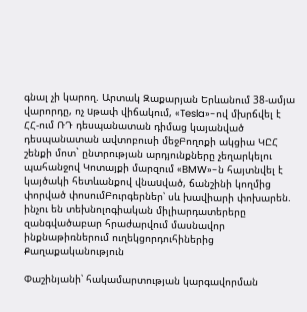գնալ չի կարող. Արտակ Զաքարյան Երևանում 38-ամյա վարորդը, ոչ uթափ վիճակում, «Tesla»-ով մխրճվել է ՀՀ-ում ՌԴ դեսպանատան դիմաց կայանված դեսպանատան ավտոբուսի մեջԲողոքի ակցիա ԿԸՀ շենքի մոտ` ընտրության արդյունքները չեղարկելու պահանջով Կոտայքի մարզում «BMW»-ն հայտնվել է կայծակի հետևանքով վնաuված, ճանշինի կողմից փորված փոսումԲուրգերներ՝ սև խավիարի փոխարեն. ինչու են տեխնոլոգիական միլիարդատերերը զանգվածաբար հրաժարվում մասնավոր ինքնաթիռներում ուղեկցորդուհիներից
Քաղաքականություն

Փաշինյանի՝ հակամարտության կարգավորման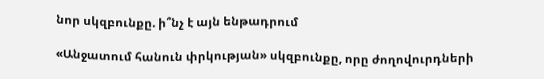նոր սկզբունքը. ի՞նչ է այն ենթադրում

«Անջատում հանուն փրկության» սկզբունքը, որը ժողովուրդների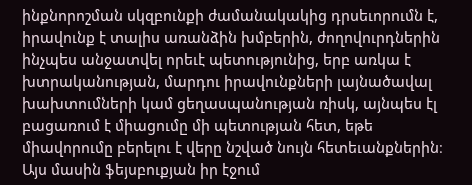ինքնորոշման սկզբունքի ժամանակակից դրսեւորումն է, իրավունք է տալիս առանձին խմբերին, ժողովուրդներին ինչպես անջատվել որեւէ պետությունից, երբ առկա է խտրականության, մարդու իրավունքների լայնածավալ խախտումների կամ ցեղասպանության ռիսկ, այնպես էլ բացառում է միացումը մի պետության հետ, եթե միավորումը բերելու է վերը նշված նույն հետեւանքներին։ Այս մասին ֆեյսբուքյան իր էջում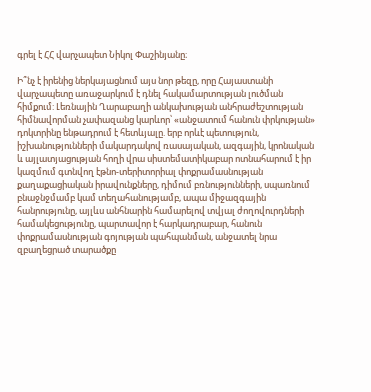գրել է ՀՀ վարչապետ Նիկոլ Փաշինյանը։

Ի՞նչ է իրենից ներկայացնում այս նոր թեզը, որը Հայաստանի վարչապետը առաջարկում է դնել հակամարտության լուծման հիմքում: Լեռնային Ղարաբաղի անկախության անհրաժեշտության հիմնավորման չափազանց կարևոր՝ «անջատում հանուն փրկության» դոկտրինը ենթադրում է հետևյալը. երբ որևէ պետություն, իշխանությունների մակարդակով ռասայական, ազգային, կրոնական և այլատյացության հողի վրա սիստեմատիկաբար ոտնահարում է իր կազմում գտնվող էթնո-տերիտորիալ փոքրամասնության քաղաքացիական իրավունքները, դիմում բռնությունների, սպառնում բնաջնջմամբ կամ տեղահանությամբ, ապա միջազգային հանրությունը, այլևս անհնարին համարելով տվյալ ժողովուրդների համակեցությունը, պարտավոր է հարկադրաբար, հանուն փոքրամասնության գոյության պահպանման, անջատել նրա զբաղեցրած տարածքը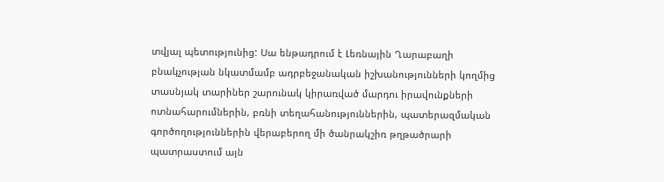տվյալ պետությունից: Սա ենթադրում է Լեռնային Ղարաբաղի բնակչության նկատմամբ ադրբեջանական իշխանությունների կողմից տասնյակ տարիներ շարունակ կիրառված մարդու իրավունքների ոտնահարումներին, բռնի տեղահանություններին, պատերազմական գործողություններին վերաբերող մի ծանրակշիռ թղթածրարի պատրաստում այն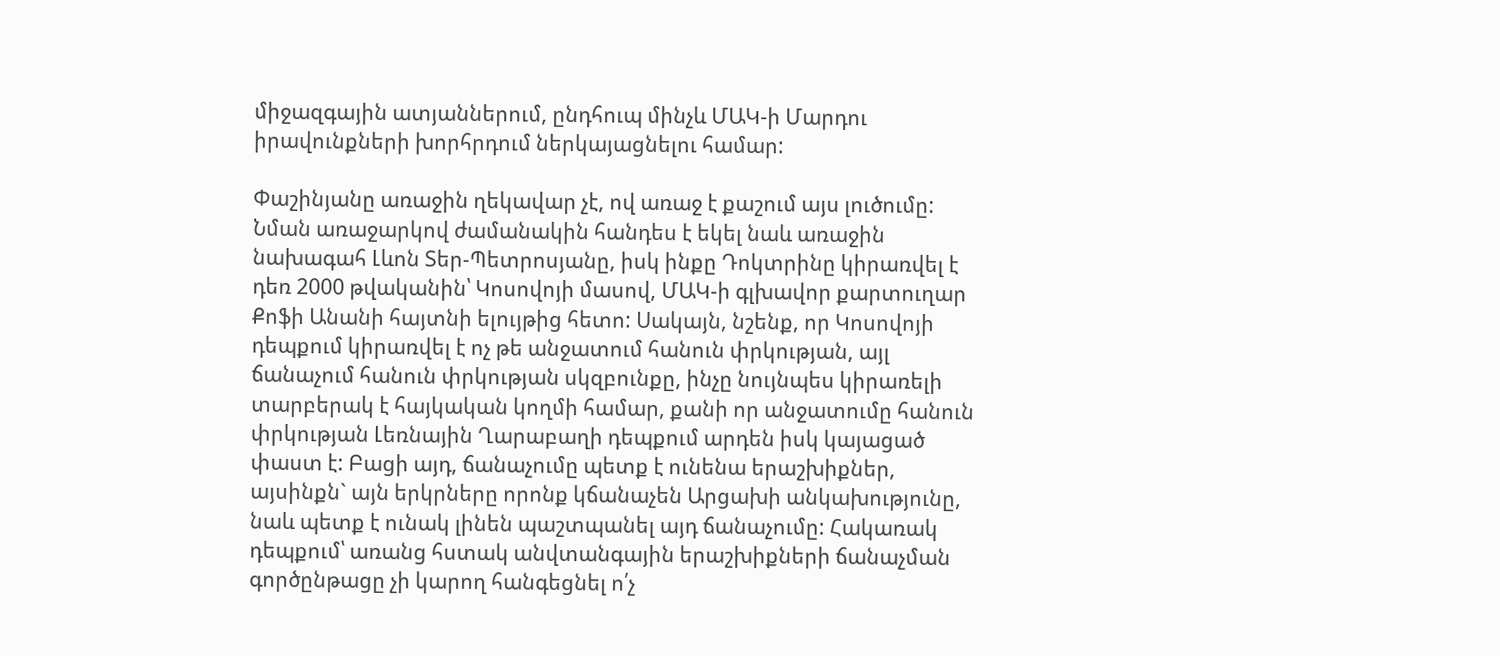միջազգային ատյաններում, ընդհուպ մինչև ՄԱԿ-ի Մարդու իրավունքների խորհրդում ներկայացնելու համար:

Փաշինյանը առաջին ղեկավար չէ, ով առաջ է քաշում այս լուծումը: Նման առաջարկով ժամանակին հանդես է եկել նաև առաջին նախագահ Լևոն Տեր-Պետրոսյանը, իսկ ինքը Դոկտրինը կիրառվել է դեռ 2000 թվականին՝ Կոսովոյի մասով, ՄԱԿ-ի գլխավոր քարտուղար Քոֆի Անանի հայտնի ելույթից հետո: Սակայն, նշենք, որ Կոսովոյի դեպքում կիրառվել է ոչ թե անջատում հանուն փրկության, այլ ճանաչում հանուն փրկության սկզբունքը, ինչը նույնպես կիրառելի տարբերակ է հայկական կողմի համար, քանի որ անջատումը հանուն փրկության Լեռնային Ղարաբաղի դեպքում արդեն իսկ կայացած փաստ է: Բացի այդ, ճանաչումը պետք է ունենա երաշխիքներ, այսինքն` այն երկրները որոնք կճանաչեն Արցախի անկախությունը, նաև պետք է ունակ լինեն պաշտպանել այդ ճանաչումը: Հակառակ դեպքում՝ առանց հստակ անվտանգային երաշխիքների ճանաչման գործընթացը չի կարող հանգեցնել ո՛չ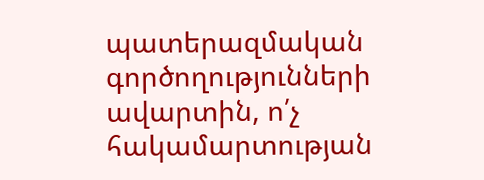պատերազմական գործողությունների ավարտին, ո՛չ հակամարտության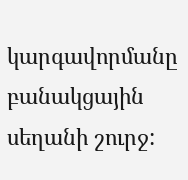կարգավորմանը բանակցային սեղանի շուրջ: